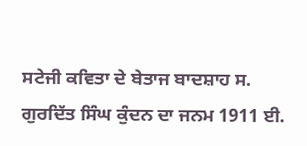ਸਟੇਜੀ ਕਵਿਤਾ ਦੇ ਬੇਤਾਜ ਬਾਦਸ਼ਾਹ ਸ. ਗੁਰਦਿੱਤ ਸਿੰਘ ਕੁੰਦਨ ਦਾ ਜਨਮ 1911 ਈ.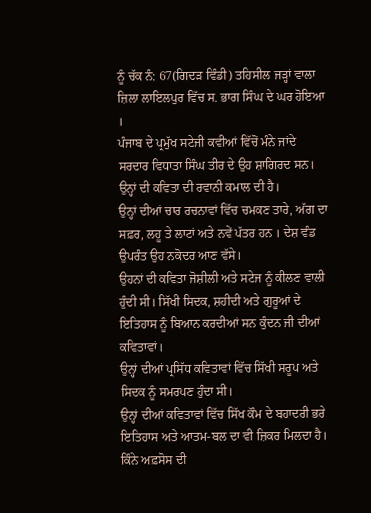ਨੂੰ ਚੱਕ ਨੰ: 67(ਗਿਦੜ ਵਿੰਡੀ) ਤਹਿਸੀਲ ਜੜ੍ਹਾਂ ਵਾਲਾ ਜ਼ਿਲਾ ਲਾਇਲਪੁਰ ਵਿੱਚ ਸ. ਭਾਗ ਸਿੰਘ ਦੇ ਘਰ ਹੋਇਆ ।
ਪੰਜਾਬ ਦੇ ਪ੍ਰਮੁੱਖ ਸਟੇਜੀ ਕਵੀਆਂ ਵਿੱਚੋਂ ਮੰਨੇ ਜਾਂਦੇ ਸਰਦਾਰ ਵਿਧਾਤਾ ਸਿੰਘ ਤੀਰ ਦੇ ਉਹ ਸ਼ਾਗਿਰਦ ਸਨ। ਉਨ੍ਹਾਂ ਦੀ ਕਵਿਤਾ ਦੀ ਰਵਾਨੀ ਕਮਾਲ ਦੀ ਹੈ।
ਉਨ੍ਹਾਂ ਦੀਆਂ ਚਾਰ ਰਚਨਾਵਾਂ ਵਿੱਚ ਚਮਕਣ ਤਾਰੇ, ਅੱਗ ਦਾ ਸਫ਼ਰ, ਲਹੂ ਤੇ ਲਾਟਾਂ ਅਤੇ ਨਵੇਂ ਪੱਤਰ ਹਨ । ਦੇਸ਼ ਵੰਡ ਉਪਰੰਤ ਉਹ ਨਕੋਦਰ ਆਣ ਵੱਸੇ।
ਉਹਨਾਂ ਦੀ ਕਵਿਤਾ ਜੋਸ਼ੀਲੀ ਅਤੇ ਸਟੇਜ ਨੂੰ ਕੀਲਣ ਵਾਲੀ ਹੁੰਦੀ ਸੀ। ਸਿੱਖੀ ਸਿਦਕ, ਸ਼ਹੀਦੀ ਅਤੇ ਗੁਰੂਆਂ ਦੇ ਇਤਿਹਾਸ ਨੂੰ ਬਿਆਨ ਕਰਦੀਆਂ ਸਨ ਕੁੰਦਨ ਜੀ ਦੀਆਂ ਕਵਿਤਾਵਾਂ।
ਉਨ੍ਹਾਂ ਦੀਆਂ ਪ੍ਰਸਿੱਧ ਕਵਿਤਾਵਾਂ ਵਿੱਚ ਸਿੱਖੀ ਸਰੂਪ ਅਤੇ ਸਿਦਕ ਨੂੰ ਸਮਰਪਣ ਹੁੰਦਾ ਸੀ।
ਉਨ੍ਹਾਂ ਦੀਆਂ ਕਵਿਤਾਵਾਂ ਵਿੱਚ ਸਿੱਖ ਕੌਮ ਦੇ ਬਹਾਦਰੀ ਭਰੇ ਇਤਿਹਾਸ ਅਤੇ ਆਤਮ-ਬਲ ਦਾ ਵੀ ਜ਼ਿਕਰ ਮਿਲਦਾ ਹੈ।
ਕਿੰਨੇ ਅਫ਼ਸੋਸ ਦੀ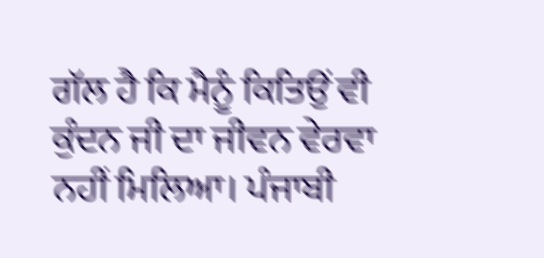ਗੱਲ ਹੈ ਕਿ ਮੈਨੂੰ ਕਿਤਿਉਂ ਵੀ ਕੁੰਦਨ ਜੀ ਦਾ ਜੀਵਨ ਵੇਰਵਾ ਨਹੀਂ ਮਿਲਿਆ। ਪੰਜਾਬੀ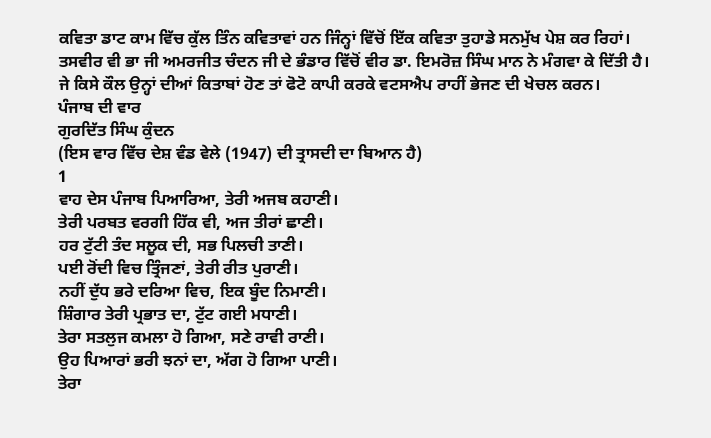ਕਵਿਤਾ ਡਾਟ ਕਾਮ ਵਿੱਚ ਕੁੱਲ ਤਿੰਨ ਕਵਿਤਾਵਾਂ ਹਨ ਜਿੰਨ੍ਹਾਂ ਵਿੱਚੋਂ ਇੱਕ ਕਵਿਤਾ ਤੁਹਾਡੇ ਸਨਮੁੱਖ ਪੇਸ਼ ਕਰ ਰਿਹਾਂ।
ਤਸਵੀਰ ਵੀ ਭਾ ਜੀ ਅਮਰਜੀਤ ਚੰਦਨ ਜੀ ਦੇ ਭੰਡਾਰ ਵਿੱਚੋਂ ਵੀਰ ਡਾ. ਇਮਰੋਜ਼ ਸਿੰਘ ਮਾਨ ਨੇ ਮੰਗਵਾ ਕੇ ਦਿੱਤੀ ਹੈ।
ਜੇ ਕਿਸੇ ਕੌਲ ਉਨ੍ਹਾਂ ਦੀਆਂ ਕਿਤਾਬਾਂ ਹੋਣ ਤਾਂ ਫੋਟੋ ਕਾਪੀ ਕਰਕੇ ਵਟਸਐਪ ਰਾਹੀਂ ਭੇਜਣ ਦੀ ਖੇਚਲ ਕਰਨ।
ਪੰਜਾਬ ਦੀ ਵਾਰ
ਗੁਰਦਿੱਤ ਸਿੰਘ ਕੁੰਦਨ
(ਇਸ ਵਾਰ ਵਿੱਚ ਦੇਸ਼ ਵੰਡ ਵੇਲੇ (1947) ਦੀ ਤ੍ਰਾਸਦੀ ਦਾ ਬਿਆਨ ਹੈ)
1
ਵਾਹ ਦੇਸ ਪੰਜਾਬ ਪਿਆਰਿਆ, ਤੇਰੀ ਅਜਬ ਕਹਾਣੀ।
ਤੇਰੀ ਪਰਬਤ ਵਰਗੀ ਹਿੱਕ ਵੀ, ਅਜ ਤੀਰਾਂ ਛਾਣੀ।
ਹਰ ਟੁੱਟੀ ਤੰਦ ਸਲੂਕ ਦੀ, ਸਭ ਪਿਲਚੀ ਤਾਣੀ।
ਪਈ ਰੋਂਦੀ ਵਿਚ ਤ੍ਰਿੰਜਣਾਂ, ਤੇਰੀ ਰੀਤ ਪੁਰਾਣੀ।
ਨਹੀਂ ਦੁੱਧ ਭਰੇ ਦਰਿਆ ਵਿਚ, ਇਕ ਬੂੰਦ ਨਿਮਾਣੀ।
ਸ਼ਿੰਗਾਰ ਤੇਰੀ ਪ੍ਰਭਾਤ ਦਾ, ਟੁੱਟ ਗਈ ਮਧਾਣੀ।
ਤੇਰਾ ਸਤਲੁਜ ਕਮਲਾ ਹੋ ਗਿਆ, ਸਣੇ ਰਾਵੀ ਰਾਣੀ।
ਉਹ ਪਿਆਰਾਂ ਭਰੀ ਝਨਾਂ ਦਾ, ਅੱਗ ਹੋ ਗਿਆ ਪਾਣੀ।
ਤੇਰਾ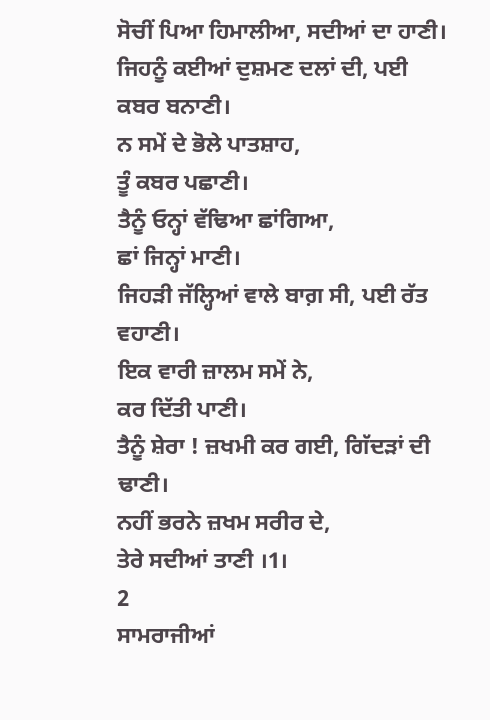ਸੋਚੀਂ ਪਿਆ ਹਿਮਾਲੀਆ, ਸਦੀਆਂ ਦਾ ਹਾਣੀ।
ਜਿਹਨੂੰ ਕਈਆਂ ਦੁਸ਼ਮਣ ਦਲਾਂ ਦੀ, ਪਈ ਕਬਰ ਬਨਾਣੀ।
ਨ ਸਮੇਂ ਦੇ ਭੋਲੇ ਪਾਤਸ਼ਾਹ,
ਤੂੰ ਕਬਰ ਪਛਾਣੀ।
ਤੈਨੂੰ ਓਨ੍ਹਾਂ ਵੱਢਿਆ ਛਾਂਗਿਆ,
ਛਾਂ ਜਿਨ੍ਹਾਂ ਮਾਣੀ।
ਜਿਹੜੀ ਜੱਲ੍ਹਿਆਂ ਵਾਲੇ ਬਾਗ਼ ਸੀ, ਪਈ ਰੱਤ ਵਹਾਣੀ।
ਇਕ ਵਾਰੀ ਜ਼ਾਲਮ ਸਮੇਂ ਨੇ,
ਕਰ ਦਿੱਤੀ ਪਾਣੀ।
ਤੈਨੂੰ ਸ਼ੇਰਾ ! ਜ਼ਖਮੀ ਕਰ ਗਈ, ਗਿੱਦੜਾਂ ਦੀ ਢਾਣੀ।
ਨਹੀਂ ਭਰਨੇ ਜ਼ਖਮ ਸਰੀਰ ਦੇ,
ਤੇਰੇ ਸਦੀਆਂ ਤਾਣੀ ।1।
2
ਸਾਮਰਾਜੀਆਂ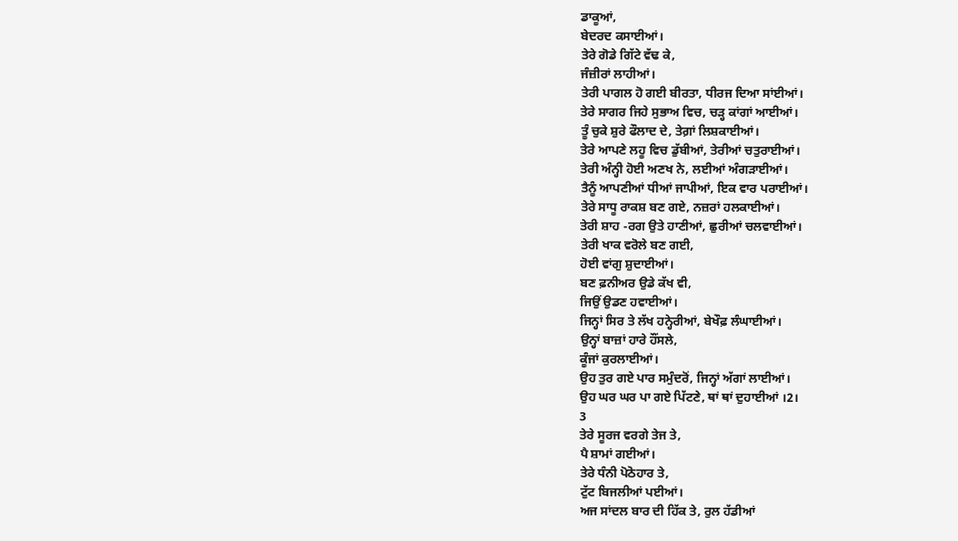ਡਾਕੂਆਂ,
ਬੇਦਰਦ ਕਸਾਈਆਂ।
ਤੇਰੇ ਗੋਡੇ ਗਿੱਟੇ ਵੱਢ ਕੇ,
ਜੰਜ਼ੀਰਾਂ ਲਾਹੀਆਂ।
ਤੇਰੀ ਪਾਗਲ ਹੋ ਗਈ ਬੀਰਤਾ, ਧੀਰਜ ਦਿਆ ਸਾਂਈਆਂ।
ਤੇਰੇ ਸਾਗਰ ਜਿਹੇ ਸੁਭਾਅ ਵਿਚ, ਚੜ੍ਹ ਕਾਂਗਾਂ ਆਈਆਂ।
ਤੂੰ ਚੁਕੇ ਸ਼ੁਰੇ ਫੌਲਾਦ ਦੇ, ਤੇਗ਼ਾਂ ਲਿਸ਼ਕਾਈਆਂ।
ਤੇਰੇ ਆਪਣੇ ਲਹੂ ਵਿਚ ਡੁੱਬੀਆਂ, ਤੇਰੀਆਂ ਚਤੁਰਾਈਆਂ।
ਤੇਰੀ ਅੰਨ੍ਹੀ ਹੋਈ ਅਣਖ ਨੇ, ਲਈਆਂ ਅੰਗੜਾਈਆਂ।
ਤੈਨੂੰ ਆਪਣੀਆਂ ਧੀਆਂ ਜਾਪੀਆਂ, ਇਕ ਵਾਰ ਪਰਾਈਆਂ।
ਤੇਰੇ ਸਾਧੂ ਰਾਕਸ਼ ਬਣ ਗਏ, ਨਜ਼ਰਾਂ ਹਲਕਾਈਆਂ।
ਤੇਰੀ ਸ਼ਾਹ -ਰਗ ਉਤੇ ਹਾਣੀਆਂ, ਛੁਰੀਆਂ ਚਲਵਾਈਆਂ।
ਤੇਰੀ ਖਾਕ ਵਰੋਲੇ ਬਣ ਗਈ,
ਹੋਈ ਵਾਂਗੁ ਸ਼ੁਦਾਈਆਂ।
ਬਣ ਫ਼ਨੀਅਰ ਉਡੇ ਕੱਖ ਵੀ,
ਜਿਉਂ ਉਡਣ ਹਵਾਈਆਂ।
ਜਿਨ੍ਹਾਂ ਸਿਰ ਤੇ ਲੱਖ ਹਨ੍ਹੇਰੀਆਂ, ਬੇਖੌਫ਼ ਲੰਘਾਈਆਂ।
ਉਨ੍ਹਾਂ ਬਾਜ਼ਾਂ ਹਾਰੇ ਹੌਂਸਲੇ,
ਕੂੰਜਾਂ ਕੁਰਲਾਈਆਂ।
ਉਹ ਤੁਰ ਗਏ ਪਾਰ ਸਮੁੰਦਰੋਂ, ਜਿਨ੍ਹਾਂ ਅੱਗਾਂ ਲਾਈਆਂ।
ਉਹ ਘਰ ਘਰ ਪਾ ਗਏ ਪਿੱਟਣੇ, ਥਾਂ ਥਾਂ ਦੁਹਾਈਆਂ ।2।
3
ਤੇਰੇ ਸੂਰਜ ਵਰਗੇ ਤੇਜ ਤੇ,
ਪੈ ਸ਼ਾਮਾਂ ਗਈਆਂ।
ਤੇਰੇ ਧੰਨੀ ਪੋਠੋਹਾਰ ਤੇ,
ਟੁੱਟ ਬਿਜਲੀਆਂ ਪਈਆਂ।
ਅਜ ਸਾਂਦਲ ਬਾਰ ਦੀ ਹਿੱਕ ਤੇ, ਰੁਲ ਹੱਡੀਆਂ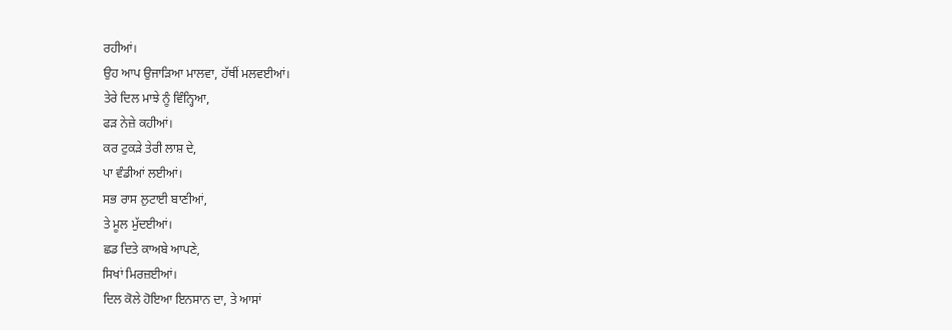ਰਹੀਆਂ।
ਉਹ ਆਪ ਉਜਾੜਿਆ ਮਾਲਵਾ, ਹੱਥੀਂ ਮਲਵਈਆਂ।
ਤੇਰੇ ਦਿਲ ਮਾਝੇ ਨੂੰ ਵਿੰਨ੍ਹਿਆ,
ਫੜ ਨੇਜ਼ੇ ਕਹੀਆਂ।
ਕਰ ਟੁਕੜੇ ਤੇਰੀ ਲਾਸ਼ ਦੇ,
ਪਾ ਵੰਡੀਆਂ ਲਈਆਂ।
ਸਭ ਰਾਸ ਲੁਟਾਈ ਬਾਣੀਆਂ,
ਤੇ ਮੂਲ ਮੁੱਦਈਆਂ।
ਛਡ ਦਿਤੇ ਕਾਅਬੇ ਆਪਣੇ,
ਸਿਖਾਂ ਮਿਰਜ਼ਈਆਂ।
ਦਿਲ ਕੋਲੇ ਹੋਇਆ ਇਨਸਾਨ ਦਾ, ਤੇ ਆਸਾਂ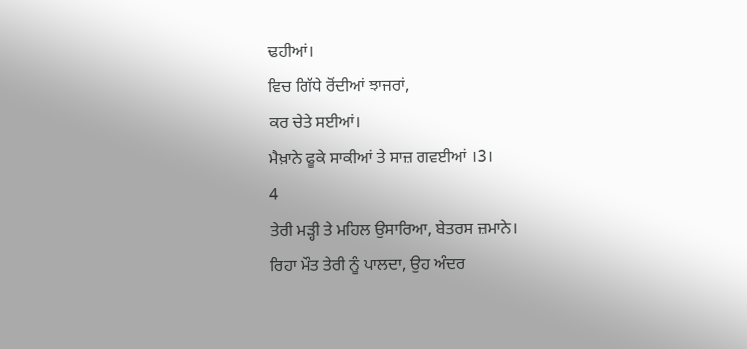ਢਹੀਆਂ।
ਵਿਚ ਗਿੱਧੇ ਰੋਂਦੀਆਂ ਝਾਜਰਾਂ,
ਕਰ ਚੇਤੇ ਸਈਆਂ।
ਮੈਖ਼ਾਨੇ ਫੂਕੇ ਸਾਕੀਆਂ ਤੇ ਸਾਜ਼ ਗਵਈਆਂ ।3।
4
ਤੇਰੀ ਮੜ੍ਹੀ ਤੇ ਮਹਿਲ ਉਸਾਰਿਆ, ਬੇਤਰਸ ਜ਼ਮਾਨੇ।
ਰਿਹਾ ਮੌਤ ਤੇਰੀ ਨੂੰ ਪਾਲਦਾ, ਉਹ ਅੰਦਰ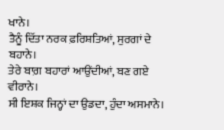ਖਾਨੇ।
ਤੈਨੂੰ ਦਿੱਤਾ ਨਰਕ ਫ਼ਰਿਸ਼ਤਿਆਂ, ਸੁਰਗਾਂ ਦੇ ਬਹਾਨੇ।
ਤੇਰੇ ਬਾਗ਼ ਬਹਾਰਾਂ ਆਉਂਦੀਆਂ, ਬਣ ਗਏ ਵੀਰਾਨੇ।
ਸੀ ਇਸ਼ਕ ਜਿਨ੍ਹਾਂ ਦਾ ਉਡਦਾ, ਹੁੰਦਾ ਅਸਮਾਨੇ।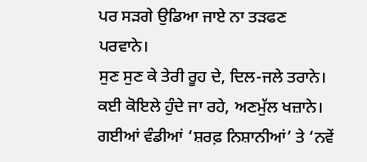ਪਰ ਸੜਗੇ ਉਡਿਆ ਜਾਏ ਨਾ ਤੜਫਣ ਪਰਵਾਨੇ।
ਸੁਣ ਸੁਣ ਕੇ ਤੇਰੀ ਰੂਹ ਦੇ, ਦਿਲ-ਜਲੇ ਤਰਾਨੇ।
ਕਈ ਕੋਇਲੇ ਹੁੰਦੇ ਜਾ ਰਹੇ, ਅਣਮੁੱਲ ਖਜ਼ਾਨੇ।
ਗਈਆਂ ਵੰਡੀਆਂ ‘ਸ਼ਰਫ਼ ਨਿਸ਼ਾਨੀਆਂ’ ਤੇ ‘ਨਵੇਂ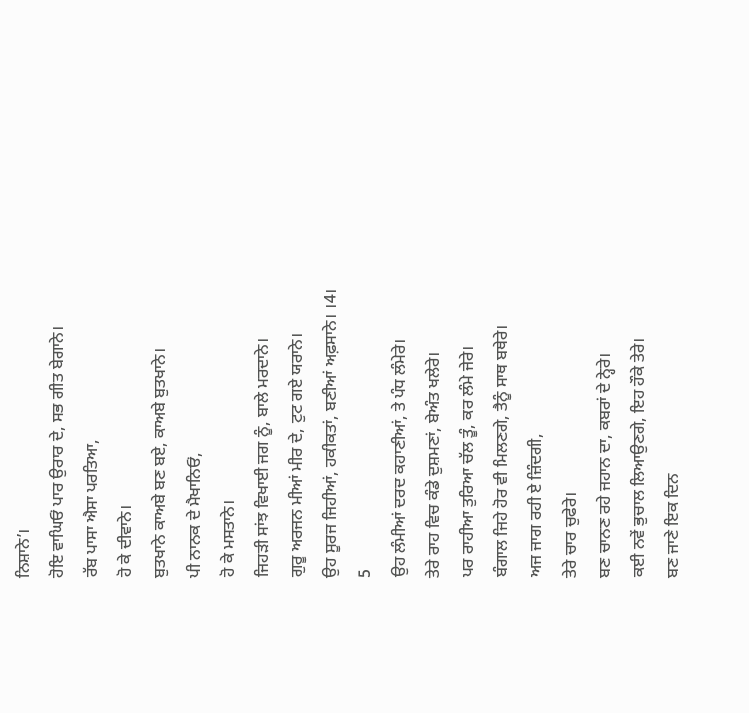ਨਿਸ਼ਾਨੇ’।
ਹੋਇ ਵਾਘਿਓਂ ਪਾਰ ਉਰਾਰ ਦੇ, ਸਭ ਗੀਤ ਬੇਗਾਨੇ।
ਰੱਬ ਪਾਸਾ ਐਸਾ ਪਰਤਿਆ,
ਹੋ ਕੇ ਦੀਵਾਨੇ।
ਬੁਤਖਾਨੇ ਕਾਅਬੇ ਬਣ ਬਏ, ਕਾਅਬੇ ਬੁਤਖਾਨੇ।
ਪੀ ਨਾਨਕ ਦੇ ਮੈਖਾਨਿਓਂ,
ਹੋ ਕੇ ਮਸਤਾਨੇ।
ਜਿਹੜੀ ਸਾਂਝ ਵਿਖਾਈ ਜਗ ਨੂੰ, ਬਾਲੇ ਮਰਦਾਨੇ।
ਗੁਰੂ ਅਰਜਨ ਮੀਆਂ ਮੀਰ ਦੇ, ਟੁਟ ਗਏ ਯਰਾਨੇ।
ਉਹ ਸੂਰਜ ਜਿਹੀਆਂ, ਹਕੀਕਤਾਂ, ਬਣੀਆਂ ਅਫ਼ਸਾਨੇ। ।4।
5
ਉਹ ਲੰਮੀਆਂ ਦਰਦ ਕਹਾਣੀਆਂ, ਤੇ ਪੰਧ ਲੰਮੇਰੇ।
ਤੇਰੇ ਰਾਹ ਵਿਚ ਕੰਡੇ ਦੁਸ਼ਮਣਾਂ, ਬੇਅੰਤ ਖਲੇਰੇ।
ਪਰ ਰਾਹੀਆ ਤੁਰਿਆ ਚੱਲ ਤੂੰ, ਕਰ ਲੰਮੇ ਜੇਰੇ।
ਬੰਗਾਲ ਜਿਹੇ ਹੋਰ ਵੀ ਮਿਲਣਗੇ, ਤੈਨੂੰ ਸਾਥ ਬਥੇਰੇ।
ਅਜ ਜਾਗ ਰਹੀ ਏ ਜ਼ਿੰਦਗੀ,
ਤੇਰੇ ਚਾਰ ਚੁਫੇਰੇ।
ਬਣ ਚਾਨਣ ਰਹੇ ਜਹਾਨ ਦਾ, ਕਬਰਾਂ ਦੇ ਨ੍ਹੇਰੇ।
ਕਈ ਨਵੇਂ ਭੁਚਾਲ ਲਿਆਉਣਗੇ, ਇਹ ਹੌਕੇ ਤੇਰੇ।
ਬਣ ਜਾਣੇ ਇਕ ਦਿਨ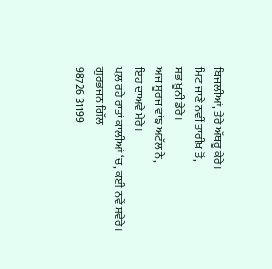ਬਿਜਲੀਆਂ, ਤੇਰੇ ਅੱਥਰੂ ਕੇਰੇ।
ਮਿਟ ਜਾਣੇ ਨਵੀਂ ਤਾਰੀਖ਼ ਤੋਂ,
ਸਭ ਖ਼ੂਨੀ ਡੇਰੇ।
ਅਜ ਸੂਰਜ ਵਾਂਙ ਅਟੱਲ ਨੇ,
ਇਹ ਦਾਅਵੇ ਮੇਰੇ।
ਪਲ਼ ਰਹੇ ਰਾਤਾਂ ਕਾਲੀਆਂ ‘ਚ, ਕਈ ਨਵੇਂ ਸਵੇਰੇ।
ਗੁਰਭਜਨ ਗਿੱਲ
98726 31199